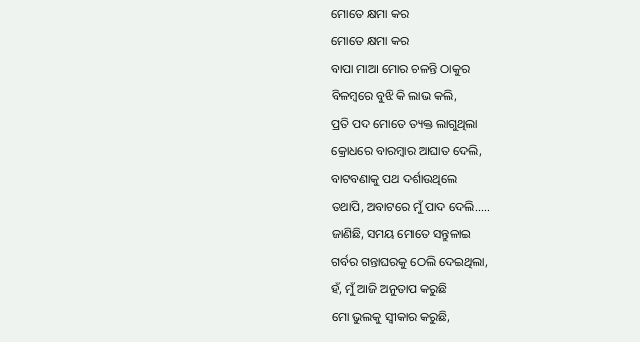ମୋତେ କ୍ଷମା କର
ମୋତେ କ୍ଷମା କର
ବାପା ମାଆ ମୋର ଚଳନ୍ତି ଠାକୁର
ବିଳମ୍ବରେ ବୁଝି କି ଲାଭ କଲି,
ପ୍ରତି ପଦ ମୋତେ ତ୍ୟକ୍ତ ଲାଗୁଥିଲା
କ୍ରୋଧରେ ବାରମ୍ବାର ଆଘାତ ଦେଲି,
ବାଟବଣାକୁ ପଥ ଦର୍ଶାଉଥିଲେ
ତଥାପି, ଅବାଟରେ ମୁଁ ପାଦ ଦେଲି.....
ଜାଣିଛି, ସମୟ ମୋତେ ସନ୍ତୁଳାଇ
ଗର୍ବର ଗନ୍ତାଘରକୁ ଠେଲି ଦେଇଥିଲା,
ହଁ, ମୁଁ ଆଜି ଅନୁତାପ କରୁଛି
ମୋ ଭୁଲକୁ ସ୍ବୀକାର କରୁଛି,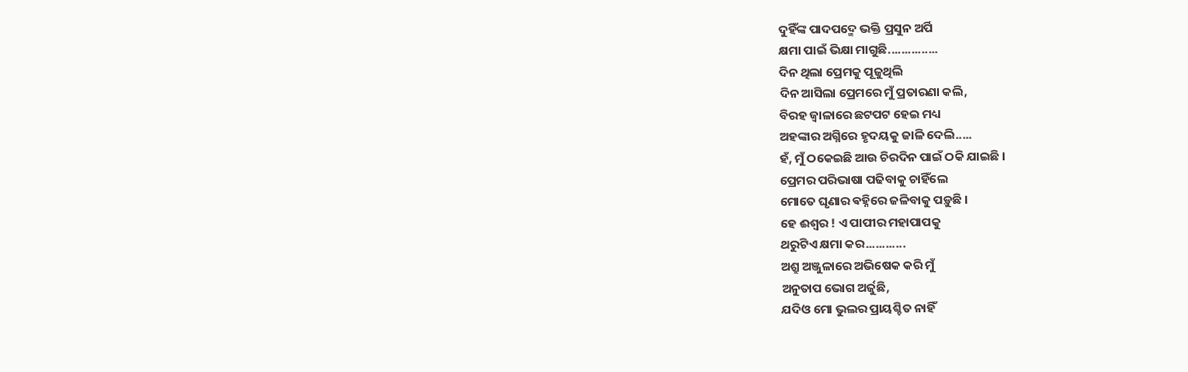ଦୁହିଁଙ୍କ ପାଦପଦ୍ମେ ଭକ୍ତି ପ୍ରସୁନ ଅର୍ପି
କ୍ଷମା ପାଇଁ ଭିକ୍ଷା ମାଗୁଛି...............
ଦିନ ଥିଲା ପ୍ରେମକୁ ପୂଜୁଥିଲି
ଦିନ ଆସିଲା ପ୍ରେମରେ ମୁଁ ପ୍ରତାରଣା କଲି,
ବିରହ ଜ୍ୱାଳାରେ ଛଟପଟ ହେଇ ମଧ୍ୟ
ଅହଙ୍କାର ଅଗ୍ନିରେ ହୃଦୟକୁ ଜାଳି ଦେଲି.....
ହଁ, ମୁଁ ଠକେଇଛି ଆଉ ଚିରଦିନ ପାଇଁ ଠକି ଯାଇଛି ।
ପ୍ରେମର ପରିଭାଷା ପଢିବାକୁ ଚାହିଁଲେ
ମୋତେ ଘୃଣାର ଵହ୍ନିରେ ଜଳିବାକୁ ପଡ଼ୁଛି ।
ହେ ଈଶ୍ୱର ! ଏ ପାପୀର ମହାପାପକୁ
ଥରୁଟିଏ କ୍ଷମା କର............
ଅଶ୍ରୁ ଅଞ୍ଜୁଳାରେ ଅଭିଷେକ କରି ମୁଁ
ଅନୁତାପ ଭୋଗ ଅର୍ଜୁଛି,
ଯଦିଓ ମୋ ଭୁଲର ପ୍ରାୟଶ୍ଚିତ ନାହିଁ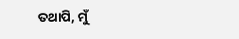ତଥାପି, ମୁଁ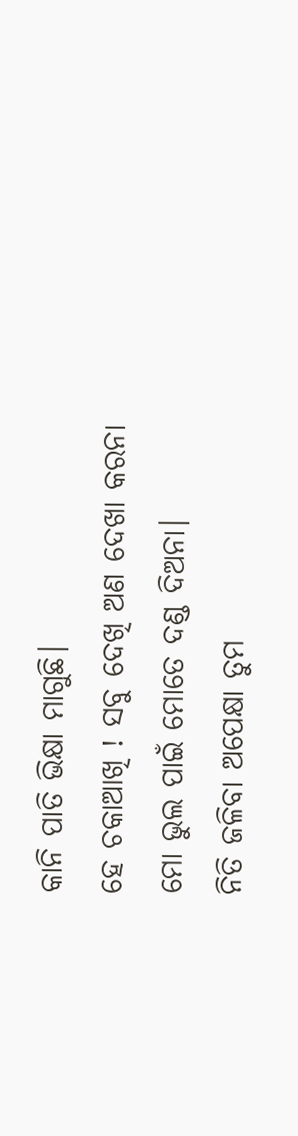କାନି ପାତି ଭିକ୍ଷା ମାଗୁଛି।
ହେ ଚକାଆଖି ! ସବୁ ଦେଖି ଅଣ ଦେଖା କରନା
ମୋ ଭୁଲ ପାଇଁ ମୋତେ ଦଣ୍ଡ ଦିଅନା।
ନିତି ଜଳିବା ଅପେକ୍ଷା ତୁମ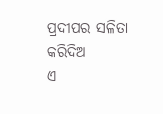ପ୍ରଦୀପର ସଳିତା କରିଦିଅ
ଏ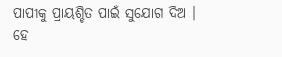ପାପୀକୁ ପ୍ରାୟଶ୍ଚିତ ପାଇଁ ସୁଯୋଗ ଦିଅ ।
ହେ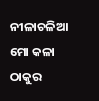ନୀଳାଚଳିଆ ମୋ କଳା ଠାକୁର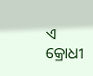ଏ କ୍ରୋଧୀ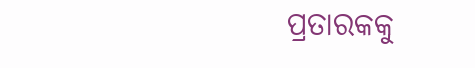ପ୍ରତାରକକୁ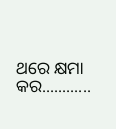ଥରେ କ୍ଷମା କର............